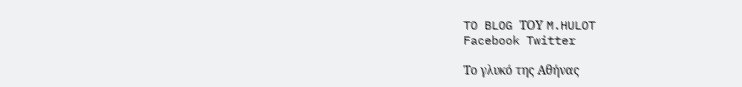TO BLOG ΤΟΥ M.HULOT
Facebook Twitter

Το γλυκό της Αθήνας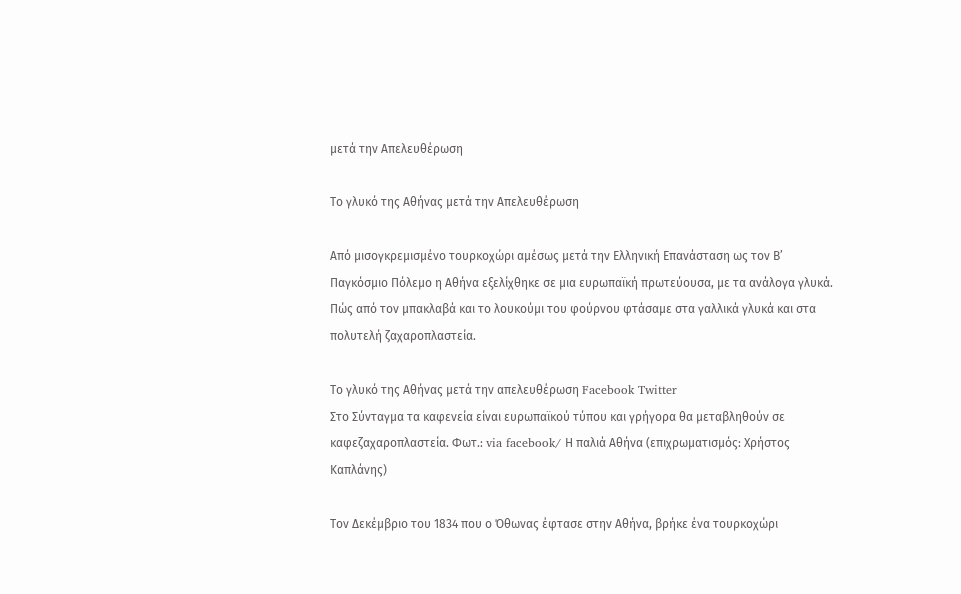μετά την Απελευθέρωση

Το γλυκό της Αθήνας μετά την Απελευθέρωση

Από μισογκρεμισμένο τουρκοχώρι αμέσως μετά την Ελληνική Επανάσταση ως τον Β’ Παγκόσμιο Πόλεμο η Αθήνα εξελίχθηκε σε μια ευρωπαϊκή πρωτεύουσα, με τα ανάλογα γλυκά. Πώς από τον μπακλαβά και το λουκούμι του φούρνου φτάσαμε στα γαλλικά γλυκά και στα πολυτελή ζαχαροπλαστεία.

Το γλυκό της Αθήνας μετά την απελευθέρωση Facebook Twitter
Στο Σύνταγμα τα καφενεία είναι ευρωπαϊκού τύπου και γρήγορα θα μεταβληθούν σε καφεζαχαροπλαστεία. Φωτ.: via facebook/ Η παλιά Αθήνα (επιχρωματισμός: Χρήστος Καπλάνης)

Τον Δεκέμβριο του 1834 που ο Όθωνας έφτασε στην Αθήνα, βρήκε ένα τουρκοχώρι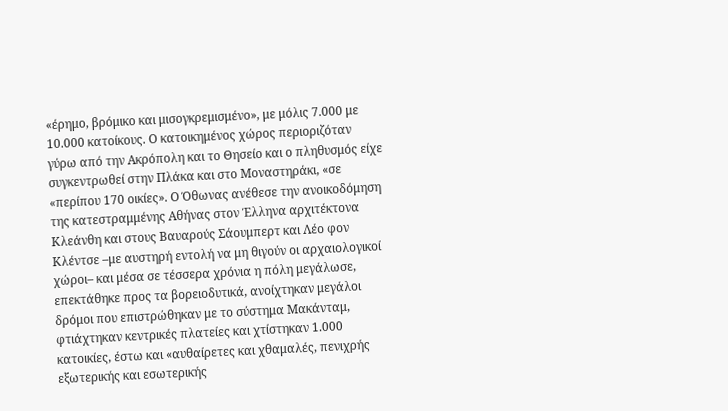«έρημο, βρόμικο και μισογκρεμισμένο», με μόλις 7.000 με 10.000 κατοίκους. Ο κατοικημένος χώρος περιοριζόταν γύρω από την Ακρόπολη και το Θησείο και ο πληθυσμός είχε συγκεντρωθεί στην Πλάκα και στο Μοναστηράκι, «σε «περίπου 170 οικίες». Ο Όθωνας ανέθεσε την ανοικοδόμηση της κατεστραμμένης Αθήνας στον Έλληνα αρχιτέκτονα Κλεάνθη και στους Βαυαρούς Σάουμπερτ και Λέο φον Κλέντσε –με αυστηρή εντολή να μη θιγούν οι αρχαιολογικοί χώροι– και μέσα σε τέσσερα χρόνια η πόλη μεγάλωσε, επεκτάθηκε προς τα βορειοδυτικά, ανοίχτηκαν μεγάλοι δρόμοι που επιστρώθηκαν με το σύστημα Μακάνταμ, φτιάχτηκαν κεντρικές πλατείες και χτίστηκαν 1.000 κατοικίες, έστω και «αυθαίρετες και χθαμαλές, πενιχρής εξωτερικής και εσωτερικής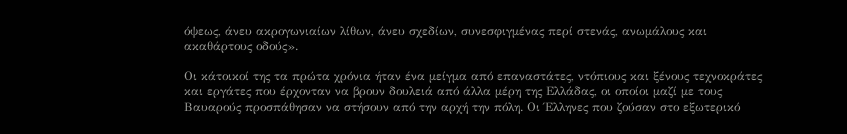όψεως, άνευ ακρογωνιαίων λίθων, άνευ σχεδίων, συνεσφιγμένας περί στενάς, ανωμάλους και ακαθάρτους οδούς».

Οι κάτοικοί της τα πρώτα χρόνια ήταν ένα μείγμα από επαναστάτες, ντόπιους και ξένους τεχνοκράτες και εργάτες που έρχονταν να βρουν δουλειά από άλλα μέρη της Ελλάδας, οι οποίοι μαζί με τους Βαυαρούς προσπάθησαν να στήσουν από την αρχή την πόλη. Οι Έλληνες που ζούσαν στο εξωτερικό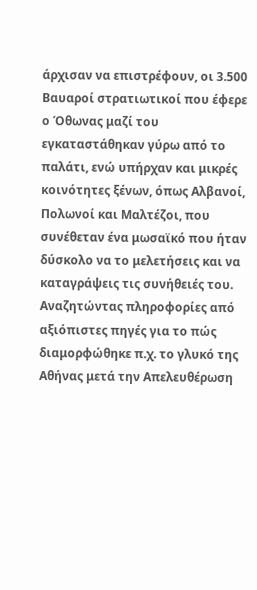άρχισαν να επιστρέφουν, οι 3.500 Βαυαροί στρατιωτικοί που έφερε ο Όθωνας μαζί του εγκαταστάθηκαν γύρω από το παλάτι, ενώ υπήρχαν και μικρές κοινότητες ξένων, όπως Αλβανοί, Πολωνοί και Μαλτέζοι, που συνέθεταν ένα μωσαϊκό που ήταν δύσκολο να το μελετήσεις και να καταγράψεις τις συνήθειές του. Αναζητώντας πληροφορίες από αξιόπιστες πηγές για το πώς διαμορφώθηκε π.χ. το γλυκό της Αθήνας μετά την Απελευθέρωση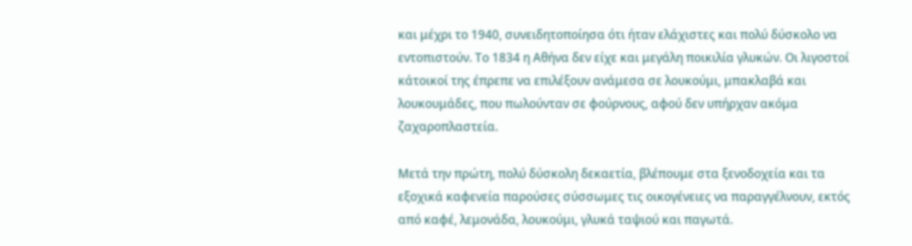και μέχρι το 1940, συνειδητοποίησα ότι ήταν ελάχιστες και πολύ δύσκολο να εντοπιστούν. Το 1834 η Αθήνα δεν είχε και μεγάλη ποικιλία γλυκών. Οι λιγοστοί κάτοικοί της έπρεπε να επιλέξουν ανάμεσα σε λουκούμι, μπακλαβά και λουκουμάδες, που πωλούνταν σε φούρνους, αφού δεν υπήρχαν ακόμα ζαχαροπλαστεία.

Μετά την πρώτη, πολύ δύσκολη δεκαετία, βλέπουμε στα ξενοδοχεία και τα εξοχικά καφενεία παρούσες σύσσωμες τις οικογένειες να παραγγέλνουν, εκτός από καφέ, λεμονάδα, λουκούμι, γλυκά ταψιού και παγωτά.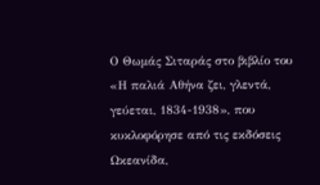Ο Θωμάς Σιταράς στο βιβλίο του «Η παλιά Αθήνα ζει, γλεντά, γεύεται, 1834-1938», που κυκλοφόρησε από τις εκδόσεις Ωκεανίδα,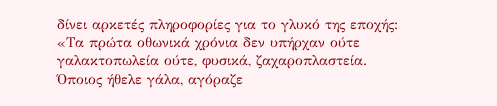δίνει αρκετές πληροφορίες για το γλυκό της εποχής: «Τα πρώτα οθωνικά χρόνια δεν υπήρχαν ούτε γαλακτοπωλεία ούτε, φυσικά, ζαχαροπλαστεία. Όποιος ήθελε γάλα, αγόραζε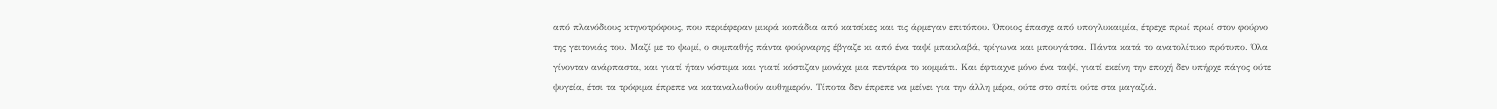από πλανόδιους κτηνοτρόφους, που περιέφεραν μικρά κοπάδια από κατσίκες και τις άρμεγαν επιτόπου. Όποιος έπασχε από υπογλυκαιμία, έτρεχε πρωί πρωί στον φούρνο της γειτονιάς του. Μαζί με το ψωμί, ο συμπαθής πάντα φούρναρης έβγαζε κι από ένα ταψί μπακλαβά, τρίγωνα και μπουγάτσα. Πάντα κατά το ανατολίτικο πρότυπο. Όλα γίνονταν ανάρπαστα, και γιατί ήταν νόστιμα και γιατί κόστιζαν μονάχα μια πεντάρα το κομμάτι. Και έφτιαχνε μόνο ένα ταψί, γιατί εκείνη την εποχή δεν υπήρχε πάγος ούτε ψυγεία, έτσι τα τρόφιμα έπρεπε να καταναλωθούν αυθημερόν. Τίποτα δεν έπρεπε να μείνει για την άλλη μέρα, ούτε στο σπίτι ούτε στα μαγαζιά.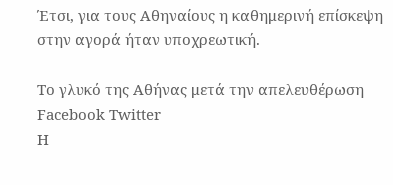Έτσι, για τους Αθηναίους η καθημερινή επίσκεψη στην αγορά ήταν υποχρεωτική.

Το γλυκό της Αθήνας μετά την απελευθέρωση Facebook Twitter
Η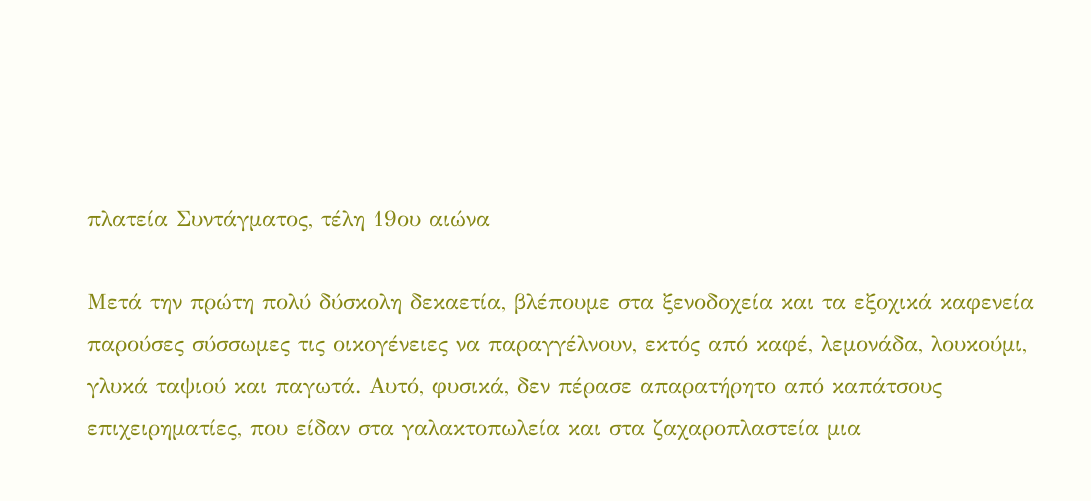πλατεία Συντάγματος, τέλη 19ου αιώνα

Μετά την πρώτη πολύ δύσκολη δεκαετία, βλέπουμε στα ξενοδοχεία και τα εξοχικά καφενεία παρούσες σύσσωμες τις οικογένειες να παραγγέλνουν, εκτός από καφέ, λεμονάδα, λουκούμι, γλυκά ταψιού και παγωτά. Αυτό, φυσικά, δεν πέρασε απαρατήρητο από καπάτσους επιχειρηματίες, που είδαν στα γαλακτοπωλεία και στα ζαχαροπλαστεία μια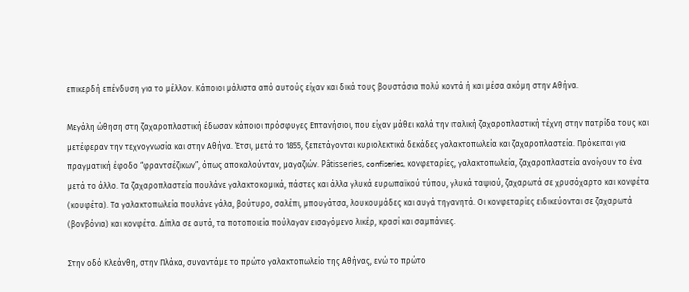επικερδή επένδυση για το μέλλον. Κάποιοι μάλιστα από αυτούς είχαν και δικά τους βουστάσια πολύ κοντά ή και μέσα ακόμη στην Αθήνα.

Μεγάλη ώθηση στη ζαχαροπλαστική έδωσαν κάποιοι πρόσφυγες Επτανήσιοι, που είχαν μάθει καλά την ιταλική ζαχαροπλαστική τέχνη στην πατρίδα τους και μετέφεραν την τεχνογνωσία και στην Αθήνα. Έτσι, μετά το 1855, ξεπετάγονται κυριολεκτικά δεκάδες γαλακτοπωλεία και ζαχαροπλαστεία. Πρόκειται για πραγματική έφοδο “φραντσέζικων”, όπως αποκαλούνταν, μαγαζιών. Pâtisseries, confiseries, κονφεταρίες, γαλακτοπωλεία, ζαχαροπλαστεία ανοίγουν το ένα μετά το άλλο. Τα ζαχαροπλαστεία πουλάνε γαλακτοκομικά, πάστες και άλλα γλυκά ευρωπαϊκού τύπου, γλυκά ταψιού, ζαχαρωτά σε χρυσόχαρτο και κονφέτα (κουφέτα). Τα γαλακτοπωλεία πουλάνε γάλα, βούτυρο, σαλέπι, μπουγάτσα, λουκουμάδες και αυγά τηγανητά. Οι κονφεταρίες ειδικεύονται σε ζαχαρωτά (βονβόνια) και κονφέτα. Δίπλα σε αυτά, τα ποτοποιεία πούλαγαν εισαγόμενο λικέρ, κρασί και σαμπάνιες.

Στην οδό Κλεάνθη, στην Πλάκα, συναντάμε το πρώτο γαλακτοπωλείο της Αθήνας, ενώ το πρώτο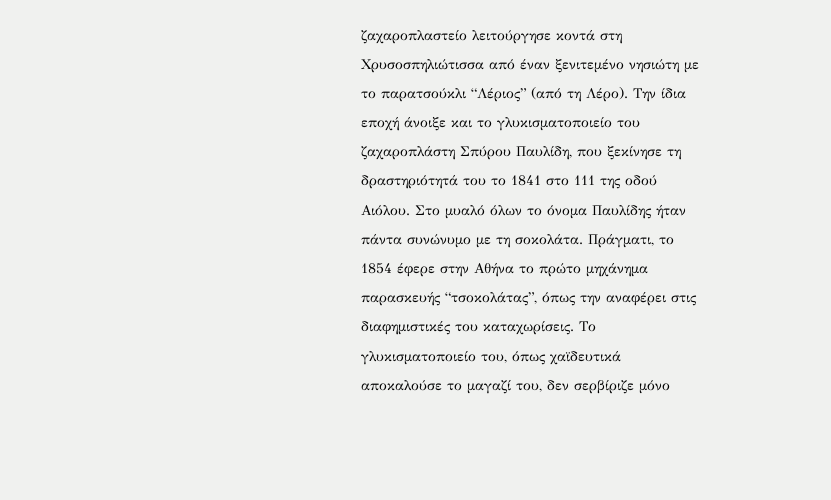ζαχαροπλαστείο λειτούργησε κοντά στη Χρυσοσπηλιώτισσα από έναν ξενιτεμένο νησιώτη με το παρατσούκλι “Λέριος” (από τη Λέρο). Την ίδια εποχή άνοιξε και το γλυκισματοποιείο του ζαχαροπλάστη Σπύρου Παυλίδη, που ξεκίνησε τη δραστηριότητά του το 1841 στο 111 της οδού Αιόλου. Στο μυαλό όλων το όνομα Παυλίδης ήταν πάντα συνώνυμο με τη σοκολάτα. Πράγματι, το 1854 έφερε στην Αθήνα το πρώτο μηχάνημα παρασκευής “τσοκολάτας”, όπως την αναφέρει στις διαφημιστικές του καταχωρίσεις. Το γλυκισματοποιείο του, όπως χαϊδευτικά αποκαλούσε το μαγαζί του, δεν σερβίριζε μόνο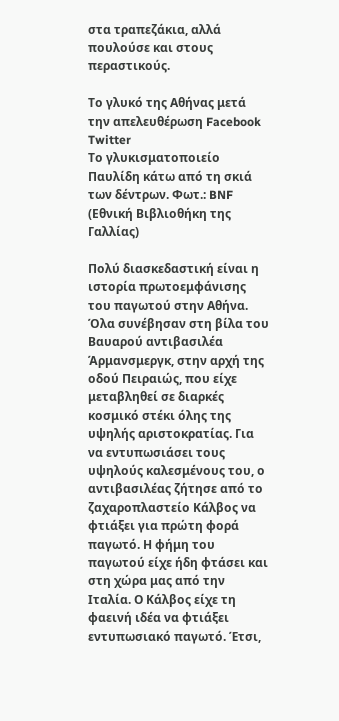στα τραπεζάκια, αλλά πουλούσε και στους περαστικούς.

Το γλυκό της Αθήνας μετά την απελευθέρωση Facebook Twitter
Το γλυκισματοποιείο Παυλίδη κάτω από τη σκιά των δέντρων. Φωτ.: BNF (Εθνική Βιβλιοθήκη της Γαλλίας)

Πολύ διασκεδαστική είναι η ιστορία πρωτοεμφάνισης του παγωτού στην Αθήνα. Όλα συνέβησαν στη βίλα του Βαυαρού αντιβασιλέα Άρμανσμεργκ, στην αρχή της οδού Πειραιώς, που είχε μεταβληθεί σε διαρκές κοσμικό στέκι όλης της υψηλής αριστοκρατίας. Για να εντυπωσιάσει τους υψηλούς καλεσμένους του, ο αντιβασιλέας ζήτησε από το ζαχαροπλαστείο Κάλβος να φτιάξει για πρώτη φορά παγωτό. Η φήμη του παγωτού είχε ήδη φτάσει και στη χώρα μας από την Ιταλία. Ο Κάλβος είχε τη φαεινή ιδέα να φτιάξει εντυπωσιακό παγωτό. Έτσι,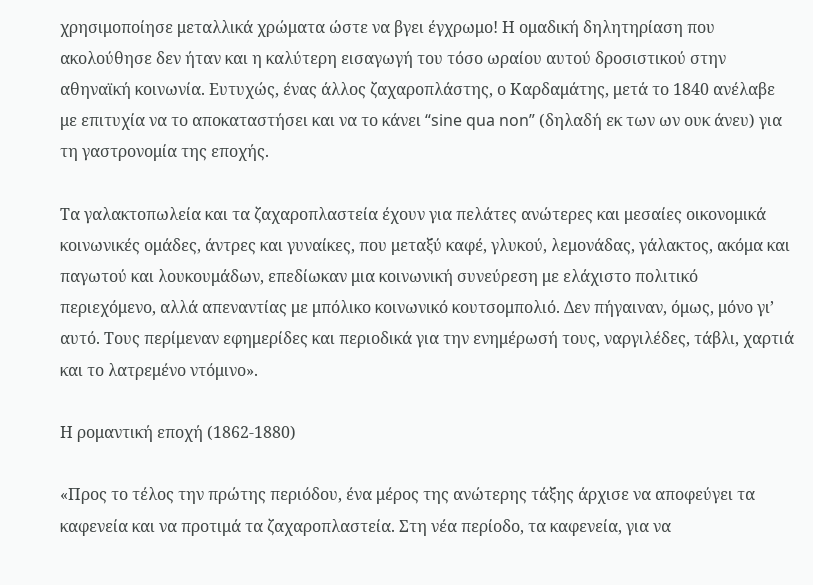χρησιμοποίησε μεταλλικά χρώματα ώστε να βγει έγχρωμο! Η ομαδική δηλητηρίαση που ακολούθησε δεν ήταν και η καλύτερη εισαγωγή του τόσο ωραίου αυτού δροσιστικού στην αθηναϊκή κοινωνία. Ευτυχώς, ένας άλλος ζαχαροπλάστης, ο Καρδαμάτης, μετά το 1840 ανέλαβε με επιτυχία να το αποκαταστήσει και να το κάνει “sine qua non” (δηλαδή εκ των ων ουκ άνευ) για τη γαστρονομία της εποχής.

Τα γαλακτοπωλεία και τα ζαχαροπλαστεία έχουν για πελάτες ανώτερες και μεσαίες οικονομικά κοινωνικές ομάδες, άντρες και γυναίκες, που μεταξύ καφέ, γλυκού, λεμονάδας, γάλακτος, ακόμα και παγωτού και λουκουμάδων, επεδίωκαν μια κοινωνική συνεύρεση με ελάχιστο πολιτικό περιεχόμενο, αλλά απεναντίας με μπόλικο κοινωνικό κουτσομπολιό. Δεν πήγαιναν, όμως, μόνο γι’ αυτό. Τους περίμεναν εφημερίδες και περιοδικά για την ενημέρωσή τους, ναργιλέδες, τάβλι, χαρτιά και το λατρεμένο ντόμινο».

Η ρομαντική εποχή (1862-1880)

«Προς το τέλος την πρώτης περιόδου, ένα μέρος της ανώτερης τάξης άρχισε να αποφεύγει τα καφενεία και να προτιμά τα ζαχαροπλαστεία. Στη νέα περίοδο, τα καφενεία, για να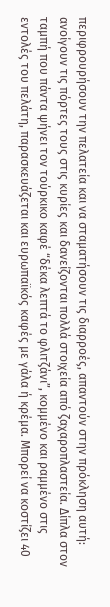περιφρουρήσουν την πελατεία και να σταματήσουν τις διαρροές, απαντούν στην πρόκληση αυτή: ανοίγουν τις πόρτες τους στις κυρίες και δανείζονται πολλά στοιχεία από ζαχαροπλαστεία. Δίπλα στον ταμπή που πάντα ψήνει τον τούρκικο καφέ “δέκα λεπτά το φλιτζάνι”, κομμένο και ραμμένο στις εντολές του πελάτη, παρασκευάζεται και ευρωπαϊκός καφές με γάλα ή κρέμα. Μπορεί να κοστίζει 40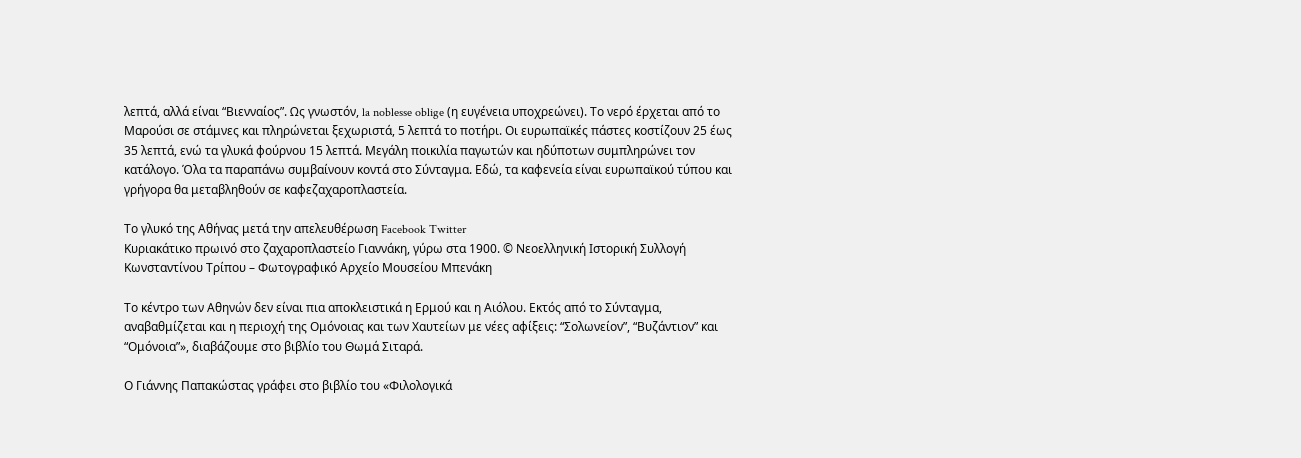λεπτά, αλλά είναι “Βιενναίος”. Ως γνωστόν, la noblesse oblige (η ευγένεια υποχρεώνει). Το νερό έρχεται από το Μαρούσι σε στάμνες και πληρώνεται ξεχωριστά, 5 λεπτά το ποτήρι. Οι ευρωπαϊκές πάστες κοστίζουν 25 έως 35 λεπτά, ενώ τα γλυκά φούρνου 15 λεπτά. Μεγάλη ποικιλία παγωτών και ηδύποτων συμπληρώνει τον κατάλογο. Όλα τα παραπάνω συμβαίνουν κοντά στο Σύνταγμα. Εδώ, τα καφενεία είναι ευρωπαϊκού τύπου και γρήγορα θα μεταβληθούν σε καφεζαχαροπλαστεία.

Το γλυκό της Αθήνας μετά την απελευθέρωση Facebook Twitter
Κυριακάτικο πρωινό στο ζαχαροπλαστείο Γιαννάκη, γύρω στα 1900. © Νεοελληνική Ιστορική Συλλογή Κωνσταντίνου Τρίπου – Φωτογραφικό Αρχείο Μουσείου Μπενάκη

Το κέντρο των Αθηνών δεν είναι πια αποκλειστικά η Ερμού και η Αιόλου. Εκτός από το Σύνταγμα, αναβαθμίζεται και η περιοχή της Ομόνοιας και των Χαυτείων με νέες αφίξεις: “Σολωνείον”, “Βυζάντιον” και “Ομόνοια”», διαβάζουμε στο βιβλίο του Θωμά Σιταρά.

Ο Γιάννης Παπακώστας γράφει στο βιβλίο του «Φιλολογικά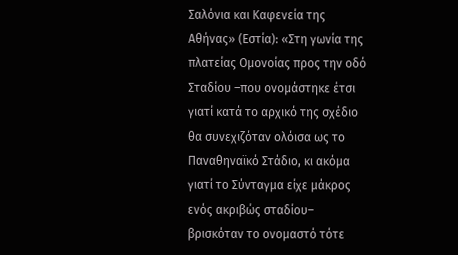Σαλόνια και Καφενεία της Αθήνας» (Εστία): «Στη γωνία της πλατείας Ομονοίας προς την οδό Σταδίου –που ονομάστηκε έτσι γιατί κατά το αρχικό της σχέδιο θα συνεχιζόταν ολόισα ως το Παναθηναϊκό Στάδιο, κι ακόμα γιατί το Σύνταγμα είχε μάκρος ενός ακριβώς σταδίου– βρισκόταν το ονομαστό τότε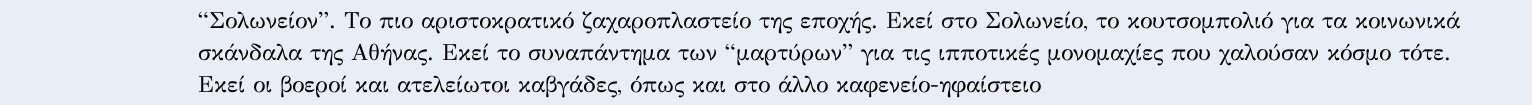“Σολωνείον”. Το πιο αριστοκρατικό ζαχαροπλαστείο της εποχής. Εκεί στο Σολωνείο, το κουτσομπολιό για τα κοινωνικά σκάνδαλα της Αθήνας. Εκεί το συναπάντημα των “μαρτύρων” για τις ιπποτικές μονομαχίες που χαλούσαν κόσμο τότε. Εκεί οι βοεροί και ατελείωτοι καβγάδες, όπως και στο άλλο καφενείο-ηφαίστειο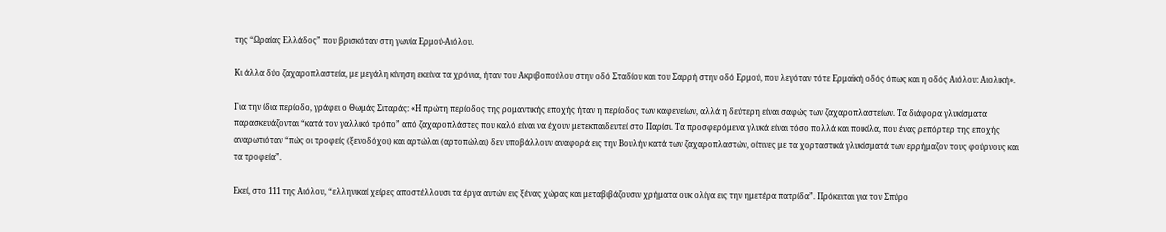της “Ωραίας Ελλάδος” που βρισκόταν στη γωνία Ερμού-Αιόλου.

Κι άλλα δύο ζαχαροπλαστεία, με μεγάλη κίνηση εκείνα τα χρόνια, ήταν του Ακριβοπούλου στην οδό Σταδίου και του Σαρρή στην οδό Ερμού, που λεγόταν τότε Ερμαϊκή οδός όπως και η οδός Αιόλου: Αιολική».

Για την ίδια περίοδο, γράφει ο Θωμάς Σιταράς: «Η πρώτη περίοδος της ρομαντικής εποχής ήταν η περίοδος των καφενείων, αλλά η δεύτερη είναι σαφώς των ζαχαροπλαστείων. Τα διάφορα γλυκίσματα παρασκευάζονται “κατά τον γαλλικό τρόπο” από ζαχαροπλάστες που καλό είναι να έχουν μετεκπαιδευτεί στο Παρίσι. Τα προσφερόμενα γλυκά είναι τόσο πολλά και ποικίλα, που ένας ρεπόρτερ της εποχής αναρωτιόταν “πώς οι τροφείς (ξενοδόχοι) και αρτώλαι (αρτοπώλαι) δεν υποβάλλουν αναφορά εις την Βουλήν κατά των ζαχαροπλαστών, οίτινες με τα χορταστικά γλυκίσματά των ερρήμαζον τους φούρνους και τα τροφεία”.

Εκεί, στο 111 της Αιόλου, “ελληνικαί χείρες αποστέλλουσι τα έργα αυτών εις ξένας χώρας και μεταβιβάζουσιν χρήματα ουκ ολίγα εις την ημετέρα πατρίδα”. Πρόκειται για τον Σπύρο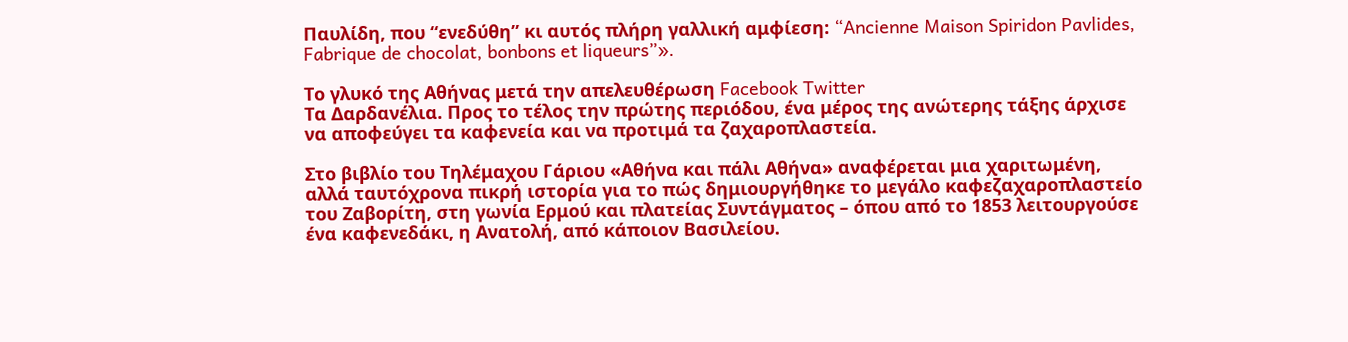Παυλίδη, που “ενεδύθη” κι αυτός πλήρη γαλλική αμφίεση: “Ancienne Maison Spiridon Pavlides, Fabrique de chocolat, bonbons et liqueurs”».

Το γλυκό της Αθήνας μετά την απελευθέρωση Facebook Twitter
Τα Δαρδανέλια. Προς το τέλος την πρώτης περιόδου, ένα μέρος της ανώτερης τάξης άρχισε να αποφεύγει τα καφενεία και να προτιμά τα ζαχαροπλαστεία.

Στο βιβλίο του Τηλέμαχου Γάριου «Αθήνα και πάλι Αθήνα» αναφέρεται μια χαριτωμένη, αλλά ταυτόχρονα πικρή ιστορία για το πώς δημιουργήθηκε το μεγάλο καφεζαχαροπλαστείο του Ζαβορίτη, στη γωνία Ερμού και πλατείας Συντάγματος – όπου από το 1853 λειτουργούσε ένα καφενεδάκι, η Ανατολή, από κάποιον Βασιλείου.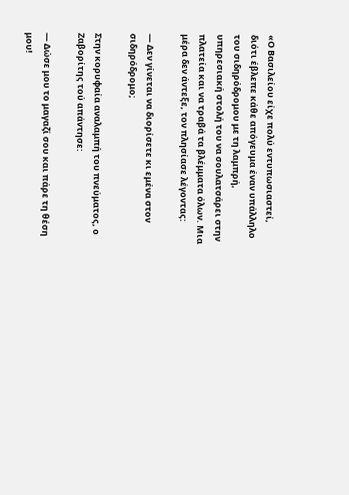«Ο Βασιλείου είχε πολύ εντυπωσιαστεί, διότι έβλεπε κάθε απόγευμα έναν υπάλληλο του σιδηρόδρομου με τη λαμπρή, υπηρεσιακή στολή του να σουλατσάρει στην πλατεία και να τραβά τα βλέμματα όλων. Μια μέρα δεν άντεξε, τον πλησίασε λέγοντας:

— Δεν γίνεται να διορίσετε κι εμένα στον σιδηρόδρομο;

Στην κορυφαία αναλαμπή του πνεύματος, ο Ζαβορίτης τού απάντησε:

— Δώσε μου το μαγαζί σου και πάρε τη θέση μου!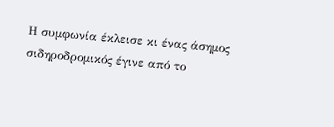Η συμφωνία έκλεισε κι ένας άσημος σιδηροδρομικός έγινε από το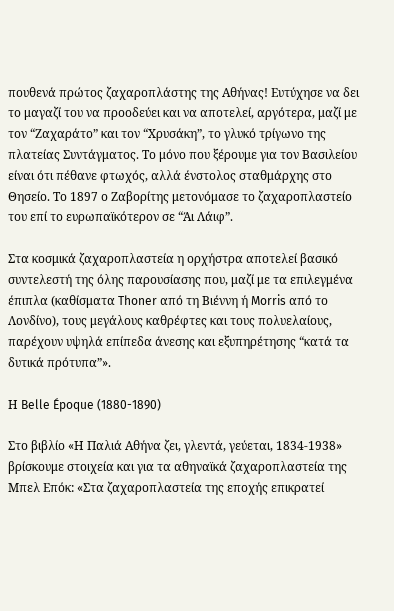πουθενά πρώτος ζαχαροπλάστης της Αθήνας! Ευτύχησε να δει το μαγαζί του να προοδεύει και να αποτελεί, αργότερα, μαζί με τον “Ζαχαράτο” και τον “Χρυσάκη”, το γλυκό τρίγωνο της πλατείας Συντάγματος. Το μόνο που ξέρουμε για τον Βασιλείου είναι ότι πέθανε φτωχός, αλλά ένστολος σταθμάρχης στο Θησείο. Το 1897 ο Ζαβορίτης μετονόμασε το ζαχαροπλαστείο του επί το ευρωπαϊκότερον σε “Άι Λάιφ”.

Στα κοσμικά ζαχαροπλαστεία η ορχήστρα αποτελεί βασικό συντελεστή της όλης παρουσίασης που, μαζί με τα επιλεγμένα έπιπλα (καθίσματα Thoner από τη Βιέννη ή Morris από το Λονδίνο), τους μεγάλους καθρέφτες και τους πολυελαίους, παρέχουν υψηλά επίπεδα άνεσης και εξυπηρέτησης “κατά τα δυτικά πρότυπα”».

Η Belle Époque (1880-1890)

Στο βιβλίο «Η Παλιά Αθήνα ζει, γλεντά, γεύεται, 1834-1938» βρίσκουμε στοιχεία και για τα αθηναϊκά ζαχαροπλαστεία της Μπελ Επόκ: «Στα ζαχαροπλαστεία της εποχής επικρατεί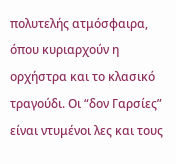πολυτελής ατμόσφαιρα, όπου κυριαρχούν η ορχήστρα και το κλασικό τραγούδι. Οι “δον Γαρσίες” είναι ντυμένοι λες και τους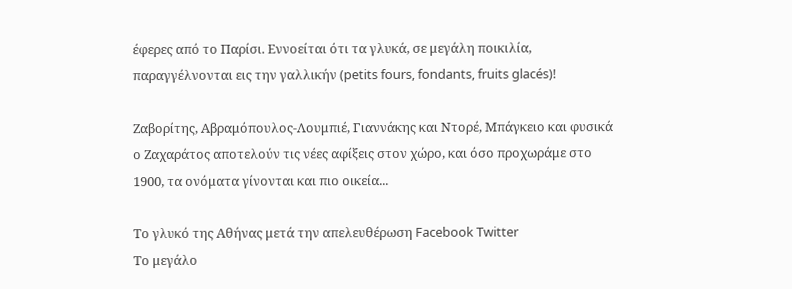έφερες από το Παρίσι. Εννοείται ότι τα γλυκά, σε μεγάλη ποικιλία, παραγγέλνονται εις την γαλλικήν (petits fours, fondants, fruits glacés)!

Ζαβορίτης, Αβραμόπουλος-Λουμπιέ, Γιαννάκης και Ντορέ, Μπάγκειο και φυσικά ο Ζαχαράτος αποτελούν τις νέες αφίξεις στον χώρο, και όσο προχωράμε στο 1900, τα ονόματα γίνονται και πιο οικεία...

Το γλυκό της Αθήνας μετά την απελευθέρωση Facebook Twitter
Tο μεγάλο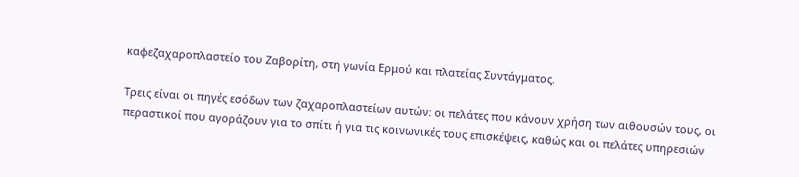καφεζαχαροπλαστείο του Ζαβορίτη, στη γωνία Ερμού και πλατείας Συντάγματος.

Τρεις είναι οι πηγές εσόδων των ζαχαροπλαστείων αυτών: οι πελάτες που κάνουν χρήση των αιθουσών τους, οι περαστικοί που αγοράζουν για το σπίτι ή για τις κοινωνικές τους επισκέψεις, καθώς και οι πελάτες υπηρεσιών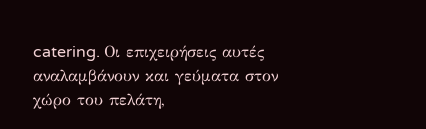catering. Οι επιχειρήσεις αυτές αναλαμβάνουν και γεύματα στον χώρο του πελάτη,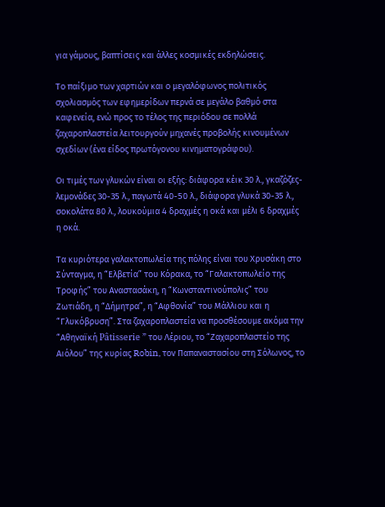για γάμους, βαπτίσεις και άλλες κοσμικές εκδηλώσεις.

Το παίξιμο των χαρτιών και ο μεγαλόφωνος πολιτικός σχολιασμός των εφημερίδων περνά σε μεγάλο βαθμό στα καφενεία, ενώ προς το τέλος της περιόδου σε πολλά ζαχαροπλαστεία λειτουργούν μηχανές προβολής κινουμένων σχεδίων (ένα είδος πρωτόγονου κινηματογράφου).

Οι τιμές των γλυκών είναι οι εξής: διάφορα κέικ 30 λ., γκαζόζες-λεμονάδες 30-35 λ., παγωτά 40-50 λ., διάφορα γλυκά 30-35 λ., σοκολάτα 80 λ., λουκούμια 4 δραχμές η οκά και μέλι 6 δραχμές η οκά.

Τα κυριότερα γαλακτοπωλεία της πόλης είναι του Χρυσάκη στο Σύνταγμα, η “Ελβετία” του Κόρακα, το “Γαλακτοπωλείο της Τροφής” του Αναστασάκη, η “Κωνσταντινούπολις” του Ζωτιάδη, η “Δήμητρα”, η “Αφθονία” του Μάλλιου και η “Γλυκόβρυση”. Στα ζαχαροπλαστεία να προσθέσουμε ακόμα την “Αθηναϊκή Pâtisserie ” του Λέριου, το “Ζαχαροπλαστείο της Αιόλου” της κυρίας Robin, τον Παπαναστασίου στη Σόλωνος, το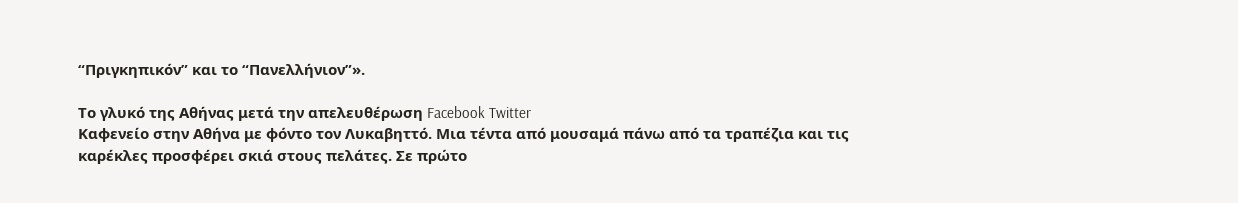“Πριγκηπικόν” και το “Πανελλήνιον”».

Το γλυκό της Αθήνας μετά την απελευθέρωση Facebook Twitter
Καφενείο στην Αθήνα με φόντο τον Λυκαβηττό. Μια τέντα από μουσαμά πάνω από τα τραπέζια και τις καρέκλες προσφέρει σκιά στους πελάτες. Σε πρώτο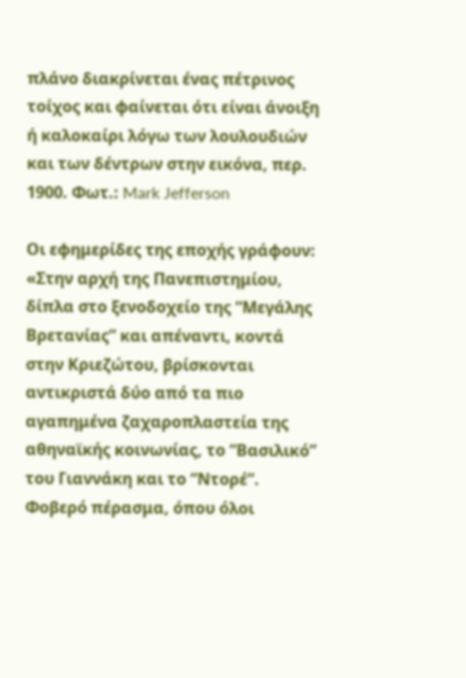πλάνο διακρίνεται ένας πέτρινος τοίχος και φαίνεται ότι είναι άνοιξη ή καλοκαίρι λόγω των λουλουδιών και των δέντρων στην εικόνα, περ. 1900. Φωτ.: Mark Jefferson

Οι εφημερίδες της εποχής γράφουν: «Στην αρχή της Πανεπιστημίου, δίπλα στο ξενοδοχείο της “Μεγάλης Βρετανίας” και απέναντι, κοντά στην Κριεζώτου, βρίσκονται αντικριστά δύο από τα πιο αγαπημένα ζαχαροπλαστεία της αθηναϊκής κοινωνίας, το “Βασιλικό” του Γιαννάκη και το “Ντορέ”. Φοβερό πέρασμα, όπου όλοι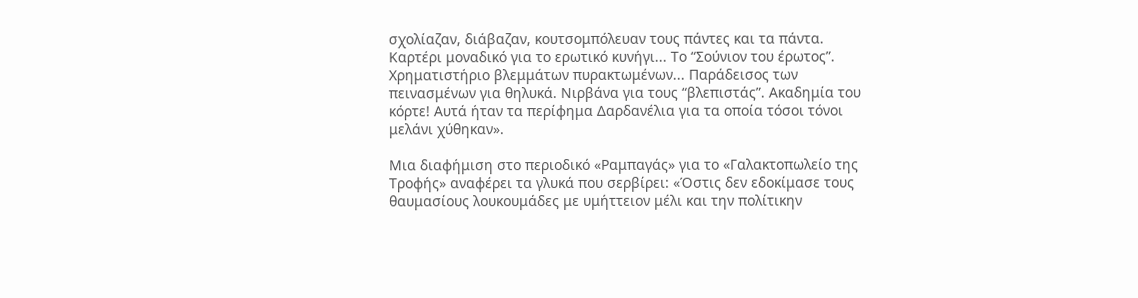σχολίαζαν, διάβαζαν, κουτσομπόλευαν τους πάντες και τα πάντα. Καρτέρι μοναδικό για το ερωτικό κυνήγι... Το “Σούνιον του έρωτος”. Χρηματιστήριο βλεμμάτων πυρακτωμένων... Παράδεισος των πεινασμένων για θηλυκά. Νιρβάνα για τους “βλεπιστάς”. Ακαδημία του κόρτε! Αυτά ήταν τα περίφημα Δαρδανέλια για τα οποία τόσοι τόνοι μελάνι χύθηκαν».

Μια διαφήμιση στο περιοδικό «Ραμπαγάς» για το «Γαλακτοπωλείο της Τροφής» αναφέρει τα γλυκά που σερβίρει: «Όστις δεν εδοκίμασε τους θαυμασίους λουκουμάδες με υμήττειον μέλι και την πολίτικην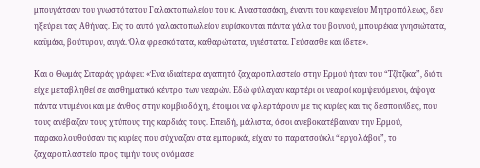μπουγάτσαν του γνωστότατου Γαλακτοπωλείου του κ. Αναστασάκη, έναντι του καφενείου Μητροπόλεως, δεν ηξεύρει τας Αθήνας. Εις το αυτό γαλακτοπωλείον ευρίσκονται πάντα γάλα του βουνού, μπουρέκια γνησιώτατα, καϋμάκι, βούτυρον, αυγά. Όλα φρεσκότατα, καθαρώτατα, υγιέστατα. Γεύσασθε και ίδετε».

Και ο Θωμάς Σιταράς γράφει: «Ένα ιδιαίτερα αγαπητό ζαχαροπλαστείο στην Ερμού ήταν του “Τζίτζικα”, διότι είχε μεταβληθεί σε αισθηματικό κέντρο των νεαρών. Εδώ φύλαγαν καρτέρι οι νεαροί κομψευόμενοι, άψογα πάντα ντυμένοι και με άνθος στην κομβιοδόχη, έτοιμοι να φλερτάρουν με τις κυρίες και τις δεσποινίδες, που τους ανέβαζαν τους χτύπους της καρδιάς τους. Επειδή, μάλιστα, όσοι ανεβοκατέβαιναν την Ερμού, παρακολουθούσαν τις κυρίες που σύχναζαν στα εμπορικά, είχαν το παρατσούκλι “εργολάβοι”, το ζαχαροπλαστείο προς τιμήν τους ονόμασε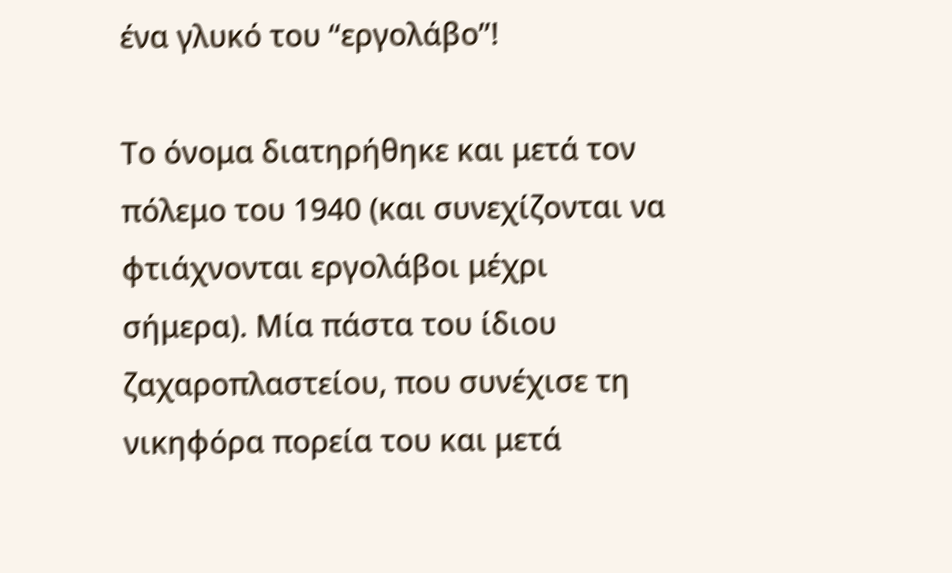ένα γλυκό του “εργολάβο”!

Το όνομα διατηρήθηκε και μετά τον πόλεμο του 1940 (και συνεχίζονται να φτιάχνονται εργολάβοι μέχρι σήμερα). Μία πάστα του ίδιου ζαχαροπλαστείου, που συνέχισε τη νικηφόρα πορεία του και μετά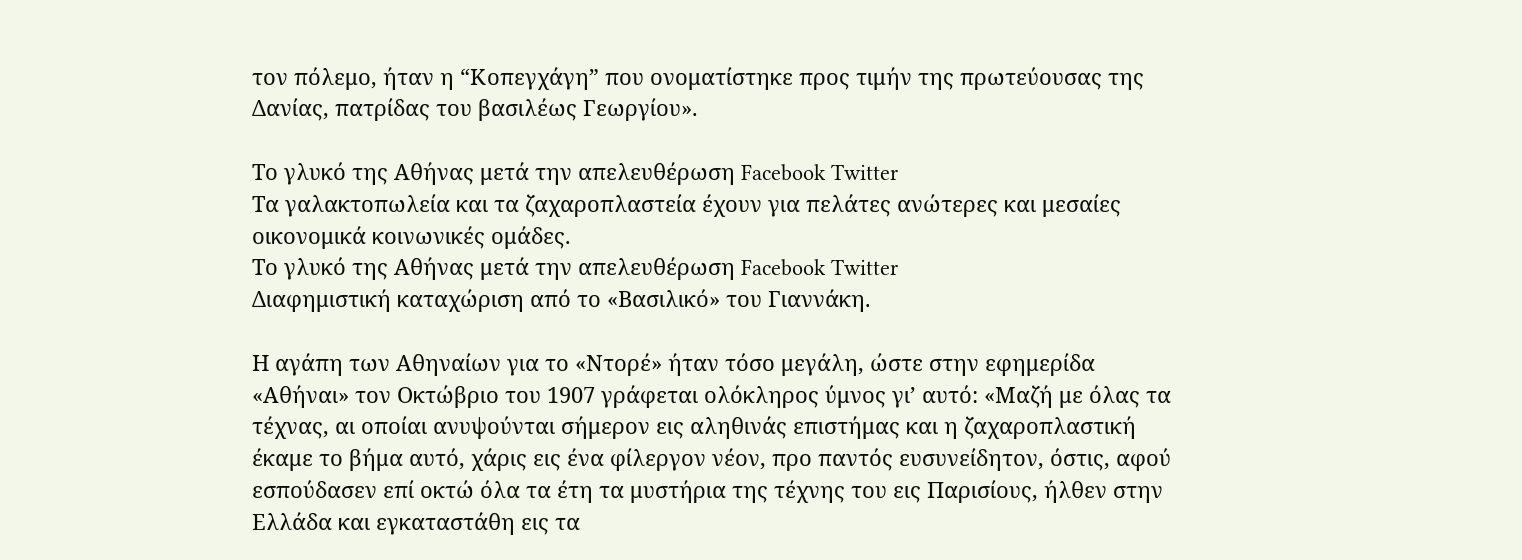τον πόλεμο, ήταν η “Κοπεγχάγη” που ονοματίστηκε προς τιμήν της πρωτεύουσας της Δανίας, πατρίδας του βασιλέως Γεωργίου».

Το γλυκό της Αθήνας μετά την απελευθέρωση Facebook Twitter
Τα γαλακτοπωλεία και τα ζαχαροπλαστεία έχουν για πελάτες ανώτερες και μεσαίες οικονομικά κοινωνικές ομάδες.
Το γλυκό της Αθήνας μετά την απελευθέρωση Facebook Twitter
Διαφημιστική καταχώριση από το «Βασιλικό» του Γιαννάκη.

Η αγάπη των Αθηναίων για το «Ντορέ» ήταν τόσο μεγάλη, ώστε στην εφημερίδα «Αθήναι» τον Οκτώβριο του 1907 γράφεται ολόκληρος ύμνος γι’ αυτό: «Μαζή με όλας τα τέχνας, αι οποίαι ανυψούνται σήμερον εις αληθινάς επιστήμας και η ζαχαροπλαστική έκαμε το βήμα αυτό, χάρις εις ένα φίλεργον νέον, προ παντός ευσυνείδητον, όστις, αφού εσπούδασεν επί οκτώ όλα τα έτη τα μυστήρια της τέχνης του εις Παρισίους, ήλθεν στην Ελλάδα και εγκαταστάθη εις τα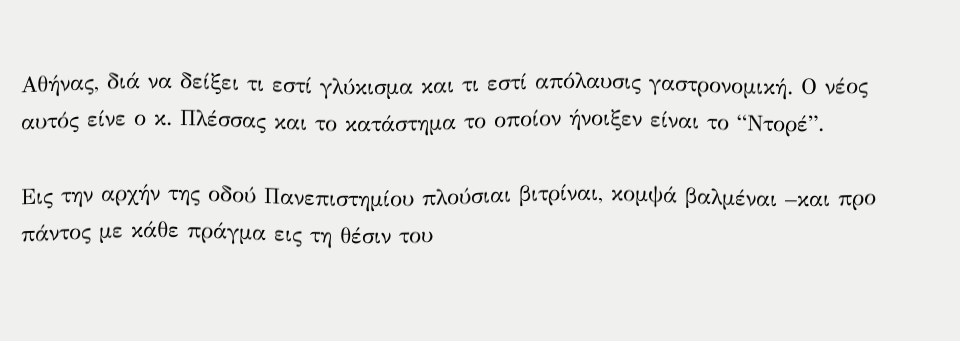Αθήνας, διά να δείξει τι εστί γλύκισμα και τι εστί απόλαυσις γαστρονομική. Ο νέος αυτός είνε ο κ. Πλέσσας και το κατάστημα το οποίον ήνοιξεν είναι το “Ντορέ”.

Εις την αρχήν της οδού Πανεπιστημίου πλούσιαι βιτρίναι, κομψά βαλμέναι –και προ πάντος με κάθε πράγμα εις τη θέσιν του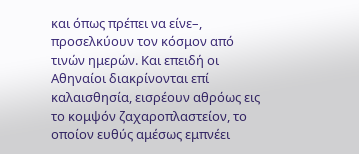και όπως πρέπει να είνε–, προσελκύουν τον κόσμον από τινών ημερών. Και επειδή οι Αθηναίοι διακρίνονται επί καλαισθησία, εισρέουν αθρόως εις το κομψόν ζαχαροπλαστείον, το οποίον ευθύς αμέσως εμπνέει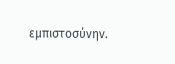εμπιστοσύνην.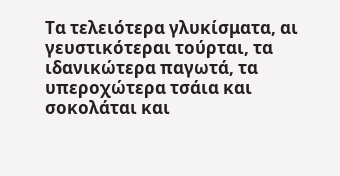Τα τελειότερα γλυκίσματα, αι γευστικότεραι τούρται, τα ιδανικώτερα παγωτά, τα υπεροχώτερα τσάια και σοκολάται και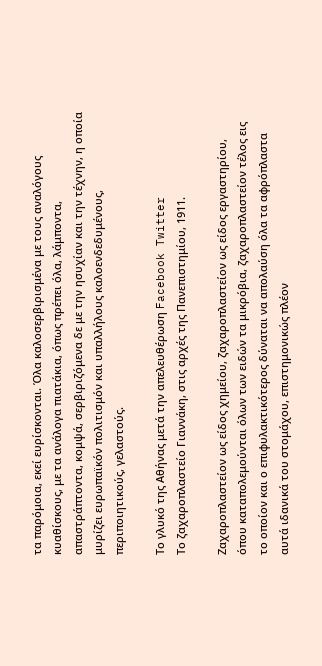τα παρόμοια, εκεί ευρίσκονται. Όλα καλοσερβιρισμένα με τους αναλόγους κυαθίσκους, με τα ανάλογα πιατάκια, όπως πρέπει όλα, λάμποντα, απαστράπτοντα, κομψά, σερβιριζόμενα δε με την ησυχίαν και την τέχνην, η οποία μυρίζει ευρωπαϊκόν πολιτισμόν και υπαλλήλους καλοενδεδυμένους, περιποιητικούς, γελαστούς.

Το γλυκό της Αθήνας μετά την απελευθέρωση Facebook Twitter
Το ζαχαροπλαστείο Γιαννάκη, στις αρχές της Πανεπιστημίου, 1911.

Ζαχαροπλαστείον ως είδος χημείου, ζαχαροπλαστείον ως είδος εργαστηρίου, όπου καταπολεμούνται όλων των ειδών τα μικρόβια, ζαχαροπλαστείον τέλος εις το οποίον και ο επιφυλακτικότερος δύναται να απολαύση όλα τα αφρόπλαστα αυτά ιδανικά του στομάχου, επιστημονικώς πλέον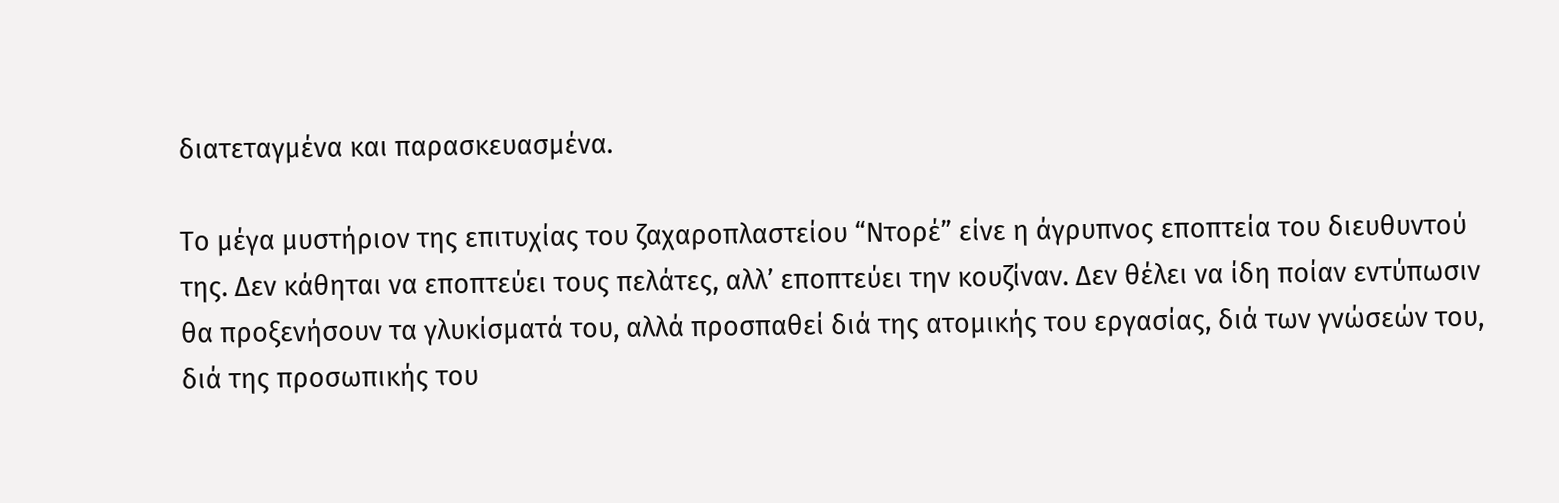διατεταγμένα και παρασκευασμένα.

Το μέγα μυστήριον της επιτυχίας του ζαχαροπλαστείου “Ντορέ” είνε η άγρυπνος εποπτεία του διευθυντού της. Δεν κάθηται να εποπτεύει τους πελάτες, αλλ’ εποπτεύει την κουζίναν. Δεν θέλει να ίδη ποίαν εντύπωσιν θα προξενήσουν τα γλυκίσματά του, αλλά προσπαθεί διά της ατομικής του εργασίας, διά των γνώσεών του, διά της προσωπικής του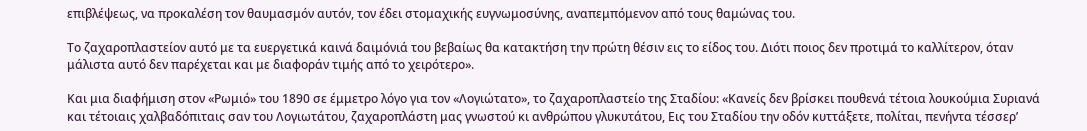επιβλέψεως, να προκαλέση τον θαυμασμόν αυτόν, τον έδει στομαχικής ευγνωμοσύνης, αναπεμπόμενον από τους θαμώνας του.

Το ζαχαροπλαστείον αυτό με τα ευεργετικά καινά δαιμόνιά του βεβαίως θα κατακτήση την πρώτη θέσιν εις το είδος του. Διότι ποιος δεν προτιμά το καλλίτερον, όταν μάλιστα αυτό δεν παρέχεται και με διαφοράν τιμής από το χειρότερο».

Και μια διαφήμιση στον «Ρωμιό» του 1890 σε έμμετρο λόγο για τον «Λογιώτατο», το ζαχαροπλαστείο της Σταδίου: «Κανείς δεν βρίσκει πουθενά τέτοια λουκούμια Συριανά και τέτοιαις χαλβαδόπιταις σαν του Λογιωτάτου, ζαχαροπλάστη μας γνωστού κι ανθρώπου γλυκυτάτου, Εις του Σταδίου την οδόν κυττάξετε, πολίται, πενήντα τέσσερ’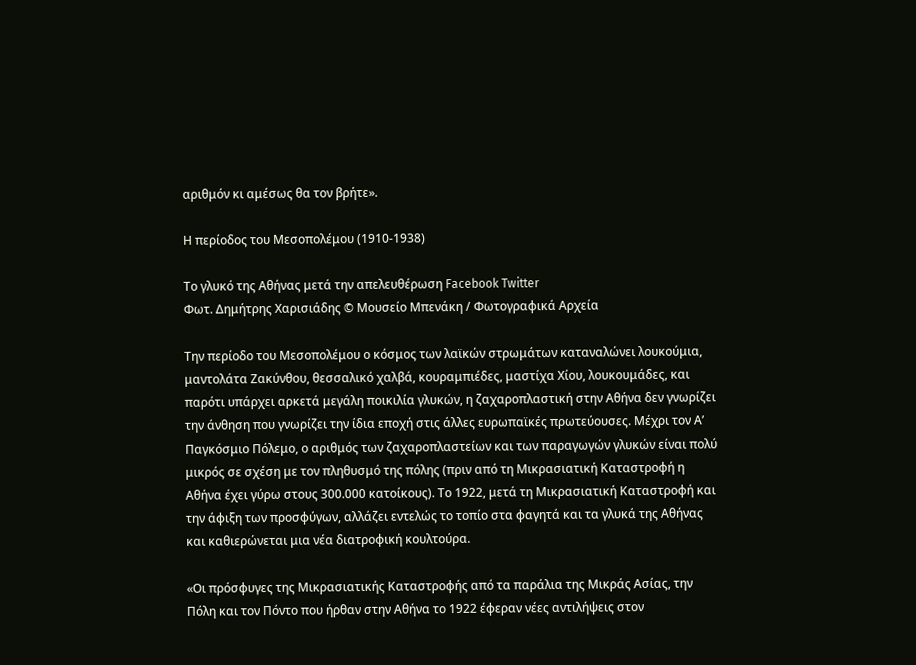αριθμόν κι αμέσως θα τον βρήτε».

Η περίοδος του Μεσοπολέμου (1910-1938)

Το γλυκό της Αθήνας μετά την απελευθέρωση Facebook Twitter
Φωτ. Δημήτρης Χαρισιάδης © Μουσείο Μπενάκη / Φωτογραφικά Αρχεία

Την περίοδο του Μεσοπολέμου ο κόσμος των λαϊκών στρωμάτων καταναλώνει λουκούμια, μαντολάτα Ζακύνθου, θεσσαλικό χαλβά, κουραμπιέδες, μαστίχα Χίου, λουκουμάδες, και παρότι υπάρχει αρκετά μεγάλη ποικιλία γλυκών, η ζαχαροπλαστική στην Αθήνα δεν γνωρίζει την άνθηση που γνωρίζει την ίδια εποχή στις άλλες ευρωπαϊκές πρωτεύουσες. Μέχρι τον Α’ Παγκόσμιο Πόλεμο, ο αριθμός των ζαχαροπλαστείων και των παραγωγών γλυκών είναι πολύ μικρός σε σχέση με τον πληθυσμό της πόλης (πριν από τη Μικρασιατική Καταστροφή η Αθήνα έχει γύρω στους 300.000 κατοίκους). Το 1922, μετά τη Μικρασιατική Καταστροφή και την άφιξη των προσφύγων, αλλάζει εντελώς το τοπίο στα φαγητά και τα γλυκά της Αθήνας και καθιερώνεται μια νέα διατροφική κουλτούρα.

«Οι πρόσφυγες της Μικρασιατικής Καταστροφής από τα παράλια της Μικράς Ασίας, την Πόλη και τον Πόντο που ήρθαν στην Αθήνα το 1922 έφεραν νέες αντιλήψεις στον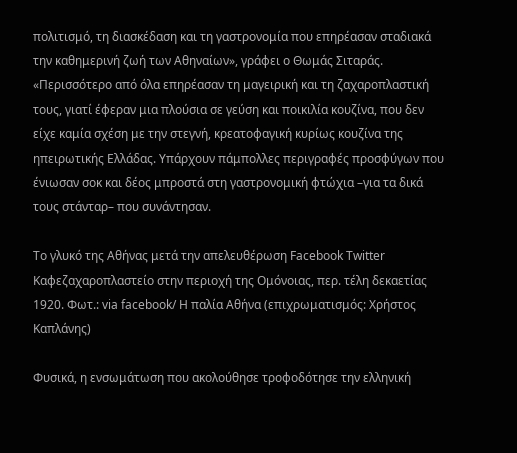πολιτισμό, τη διασκέδαση και τη γαστρονομία που επηρέασαν σταδιακά την καθημερινή ζωή των Αθηναίων», γράφει ο Θωμάς Σιταράς. «Περισσότερο από όλα επηρέασαν τη μαγειρική και τη ζαχαροπλαστική τους, γιατί έφεραν μια πλούσια σε γεύση και ποικιλία κουζίνα, που δεν είχε καμία σχέση με την στεγνή, κρεατοφαγική κυρίως κουζίνα της ηπειρωτικής Ελλάδας. Υπάρχουν πάμπολλες περιγραφές προσφύγων που ένιωσαν σοκ και δέος μπροστά στη γαστρονομική φτώχια –για τα δικά τους στάνταρ– που συνάντησαν.

Το γλυκό της Αθήνας μετά την απελευθέρωση Facebook Twitter
Καφεζαχαροπλαστείο στην περιοχή της Ομόνοιας, περ. τέλη δεκαετίας 1920. Φωτ.: via facebook/ Η παλία Αθήνα (επιχρωματισμός: Χρήστος Καπλάνης)

Φυσικά, η ενσωμάτωση που ακολούθησε τροφοδότησε την ελληνική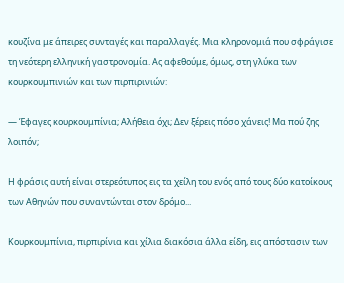κουζίνα με άπειρες συνταγές και παραλλαγές. Μια κληρονομιά που σφράγισε τη νεότερη ελληνική γαστρονομία. Ας αφεθούμε, όμως, στη γλύκα των κουρκουμπινιών και των πιρπιρινιών:

— Έφαγες κουρκουμπίνια; Αλήθεια όχι; Δεν ξέρεις πόσο χάνεις! Μα πού ζης λοιπόν;

Η φράσις αυτή είναι στερεότυπος εις τα χείλη του ενός από τους δύο κατοίκους των Αθηνών που συναντώνται στον δρόμο...

Κουρκουμπίνια, πιρπιρίνια και χίλια διακόσια άλλα είδη, εις απόστασιν των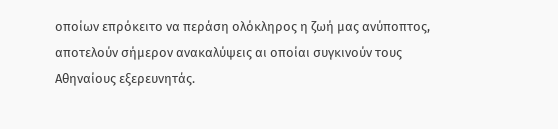οποίων επρόκειτο να περάση ολόκληρος η ζωή μας ανύποπτος, αποτελούν σήμερον ανακαλύψεις αι οποίαι συγκινούν τους Αθηναίους εξερευνητάς.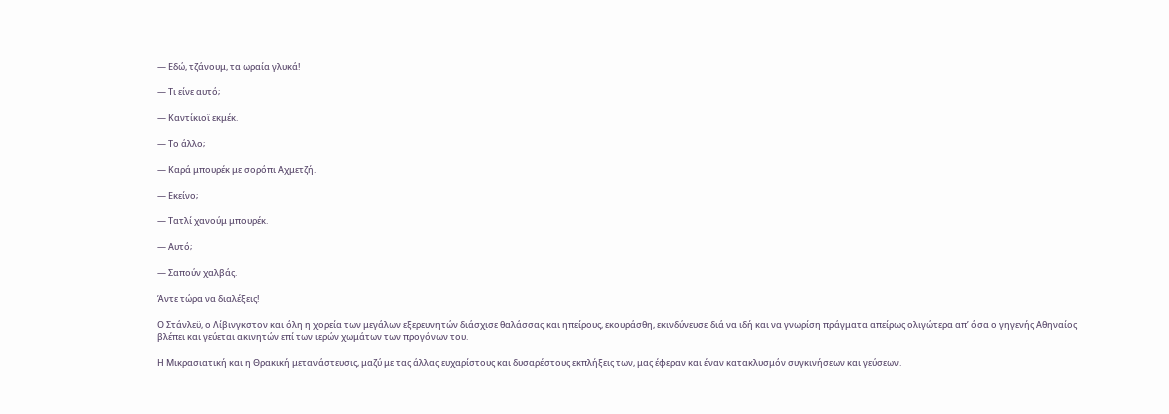— Εδώ, τζάνουμ, τα ωραία γλυκά!

— Τι είνε αυτό;

— Καντίκιοϊ εκμέκ.

— Το άλλο;

— Καρά μπουρέκ με σορόπι Αχμετζή.

— Εκείνο;

— Τατλί χανούμ μπουρέκ.

— Αυτό;

— Σαπούν χαλβάς.

Άντε τώρα να διαλέξεις!

Ο Στάνλεϋ, ο Λίβινγκστον και όλη η χορεία των μεγάλων εξερευνητών διάσχισε θαλάσσας και ηπείρους, εκουράσθη, εκινδύνευσε διά να ιδή και να γνωρίση πράγματα απείρως ολιγώτερα απ’ όσα ο γηγενής Αθηναίος βλέπει και γεύεται ακινητών επί των ιερών χωμάτων των προγόνων του.

Η Μικρασιατική και η Θρακική μετανάστευσις, μαζύ με τας άλλας ευχαρίστους και δυσαρέστους εκπλήξεις των, μας έφεραν και έναν κατακλυσμόν συγκινήσεων και γεύσεων.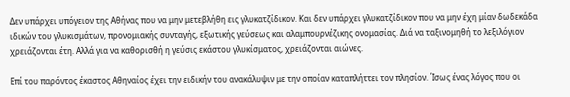Δεν υπάρχει υπόγειον της Αθήνας που να μην μετεβλήθη εις γλυκατζίδικον. Και δεν υπάρχει γλυκατζίδικον που να μην έχη μίαν δωδεκάδα ιδικών του γλυκισμάτων, προνομιακής συνταγής, εξωτικής γεύσεως και αλαμπουρνέζικης ονομασίας. Διά να ταξινομηθή το λεξιλόγιον χρειάζονται έτη. Αλλά για να καθορισθή η γεύσις εκάστου γλυκίσματος, χρειάζονται αιώνες.

Επί του παρόντος έκαστος Αθηναίος έχει την ειδικήν του ανακάλυψιν με την οποίαν καταπλήττει τον πλησίον. Ίσως ένας λόγος που οι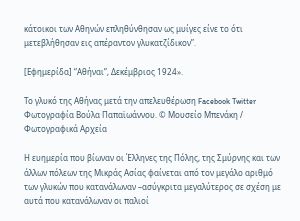κάτοικοι των Αθηνών επληθύνθησαν ως μυίγες είνε το ότι μετεβλήθησαν εις απέραντον γλυκατζίδικον”.

[Εφημερίδα] “Αθήναι”, Δεκέμβριος 1924».

Το γλυκό της Αθήνας μετά την απελευθέρωση Facebook Twitter
Φωτογραφία Βούλα Παπαϊωάννου. © Μουσείο Μπενάκη / Φωτογραφικά Αρχεία

Η ευημερία που βίωναν οι Έλληνες της Πόλης, της Σμύρνης και των άλλων πόλεων της Μικράς Ασίας φαίνεται από τον μεγάλο αριθμό των γλυκών που κατανάλωναν –ασύγκριτα μεγαλύτερος σε σχέση με αυτά που κατανάλωναν οι παλιοί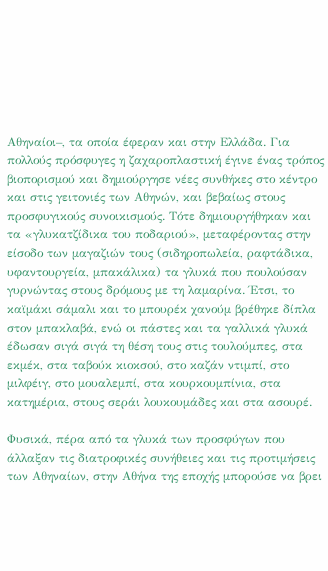Αθηναίοι–, τα οποία έφεραν και στην Ελλάδα. Για πολλούς πρόσφυγες η ζαχαροπλαστική έγινε ένας τρόπος βιοπορισμού και δημιούργησε νέες συνθήκες στο κέντρο και στις γειτονιές των Αθηνών, και βεβαίως στους προσφυγικούς συνοικισμούς. Τότε δημιουργήθηκαν και τα «γλυκατζίδικα του ποδαριού», μεταφέροντας στην είσοδο των μαγαζιών τους (σιδηροπωλεία, ραφτάδικα, υφαντουργεία, μπακάλικα) τα γλυκά που πουλούσαν γυρνώντας στους δρόμους με τη λαμαρίνα. Έτσι, το καϊμάκι σάμαλι και το μπουρέκ χανούμ βρέθηκε δίπλα στον μπακλαβά, ενώ οι πάστες και τα γαλλικά γλυκά έδωσαν σιγά σιγά τη θέση τους στις τουλούμπες, στα εκμέκ, στα ταβούκ κιοκσού, στο καζάν ντιμπί, στο μιλφέιγ, στο μουαλεμπί, στα κουρκουμπίνια, στα κατημέρια, στους σεράι λουκουμάδες και στα ασουρέ.

Φυσικά, πέρα από τα γλυκά των προσφύγων που άλλαξαν τις διατροφικές συνήθειες και τις προτιμήσεις των Αθηναίων, στην Αθήνα της εποχής μπορούσε να βρει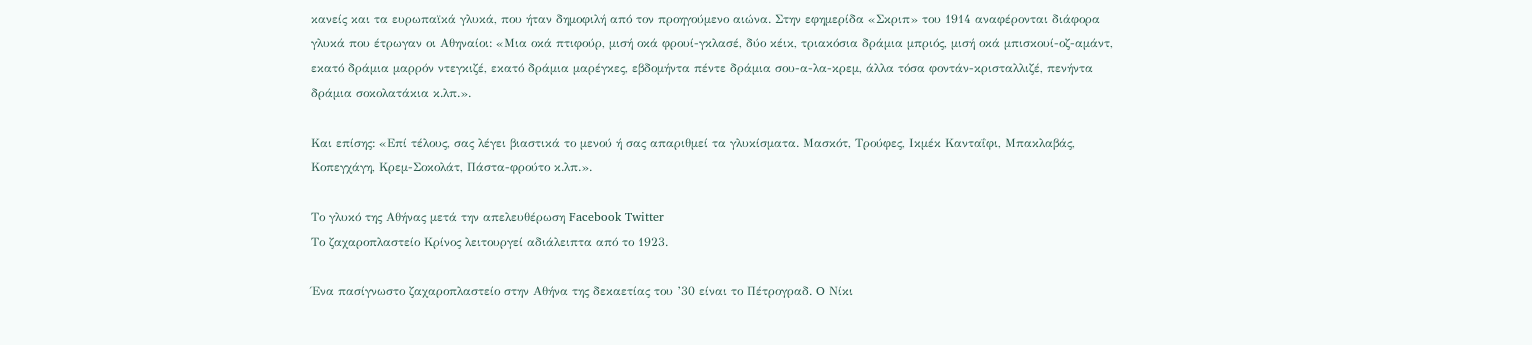κανείς και τα ευρωπαϊκά γλυκά, που ήταν δημοφιλή από τον προηγούμενο αιώνα. Στην εφημερίδα «Σκριπ» του 1914 αναφέρονται διάφορα γλυκά που έτρωγαν οι Αθηναίοι: «Μια οκά πτιφούρ, μισή οκά φρουί-γκλασέ, δύο κέικ, τριακόσια δράμια μπριός, μισή οκά μπισκουί-οζ-αμάντ, εκατό δράμια μαρρόν ντεγκιζέ, εκατό δράμια μαρέγκες, εβδομήντα πέντε δράμια σου-α-λα-κρεμ, άλλα τόσα φοντάν-κρισταλλιζέ, πενήντα δράμια σοκολατάκια κ.λπ.».

Και επίσης: «Επί τέλους, σας λέγει βιαστικά το μενού ή σας απαριθμεί τα γλυκίσματα. Μασκότ, Τρούφες, Ικμέκ Κανταΐφι, Μπακλαβάς, Κοπεγχάγη, Κρεμ-Σοκολάτ, Πάστα-φρούτο κ.λπ.».

Το γλυκό της Αθήνας μετά την απελευθέρωση Facebook Twitter
Το ζαχαροπλαστείο Κρίνος λειτουργεί αδιάλειπτα από το 1923.

Ένα πασίγνωστο ζαχαροπλαστείο στην Αθήνα της δεκαετίας του ’30 είναι το Πέτρογραδ. O Νίκι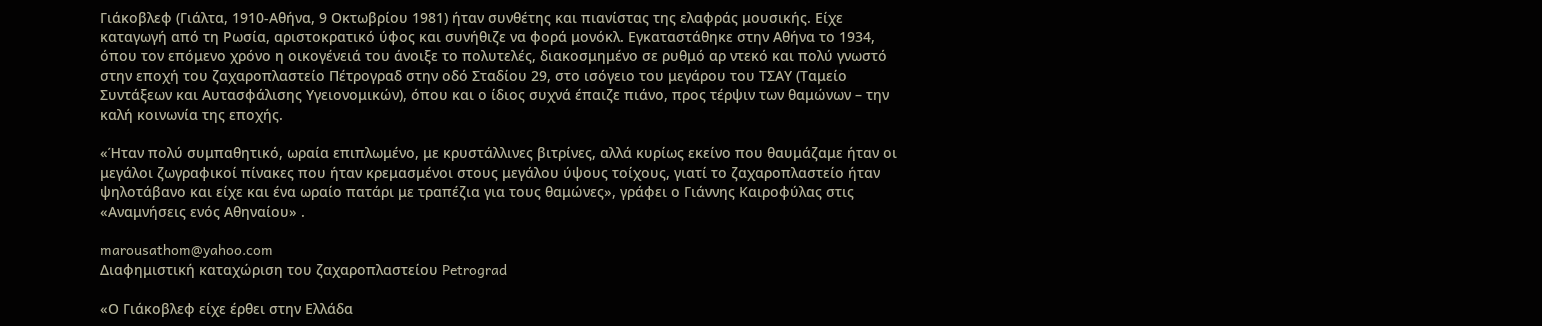Γιάκοβλεφ (Γιάλτα, 1910-Αθήνα, 9 Οκτωβρίου 1981) ήταν συνθέτης και πιανίστας της ελαφράς μουσικής. Είχε καταγωγή από τη Ρωσία, αριστοκρατικό ύφος και συνήθιζε να φορά μονόκλ. Εγκαταστάθηκε στην Αθήνα το 1934, όπου τον επόμενο χρόνο η οικογένειά του άνοιξε το πολυτελές, διακοσμημένο σε ρυθμό αρ ντεκό και πολύ γνωστό στην εποχή του ζαχαροπλαστείο Πέτρογραδ στην οδό Σταδίου 29, στο ισόγειο του μεγάρου του ΤΣΑΥ (Ταμείο Συντάξεων και Αυτασφάλισης Υγειονομικών), όπου και ο ίδιος συχνά έπαιζε πιάνο, προς τέρψιν των θαμώνων – την καλή κοινωνία της εποχής.

«Ήταν πολύ συμπαθητικό, ωραία επιπλωμένο, με κρυστάλλινες βιτρίνες, αλλά κυρίως εκείνο που θαυμάζαμε ήταν οι μεγάλοι ζωγραφικοί πίνακες που ήταν κρεμασμένοι στους μεγάλου ύψους τοίχους, γιατί το ζαχαροπλαστείο ήταν ψηλοτάβανο και είχε και ένα ωραίο πατάρι με τραπέζια για τους θαμώνες», γράφει ο Γιάννης Καιροφύλας στις «Αναμνήσεις ενός Αθηναίου» .

marousathom@yahoo.com
Διαφημιστική καταχώριση του ζαχαροπλαστείου Petrograd

«Ο Γιάκοβλεφ είχε έρθει στην Ελλάδα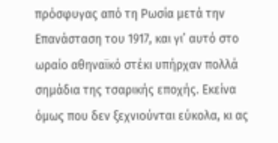πρόσφυγας από τη Ρωσία μετά την Επανάσταση του 1917, και γι’ αυτό στο ωραίο αθηναϊκό στέκι υπήρχαν πολλά σημάδια της τσαρικής εποχής. Εκείνα όμως που δεν ξεχνιούνται εύκολα, κι ας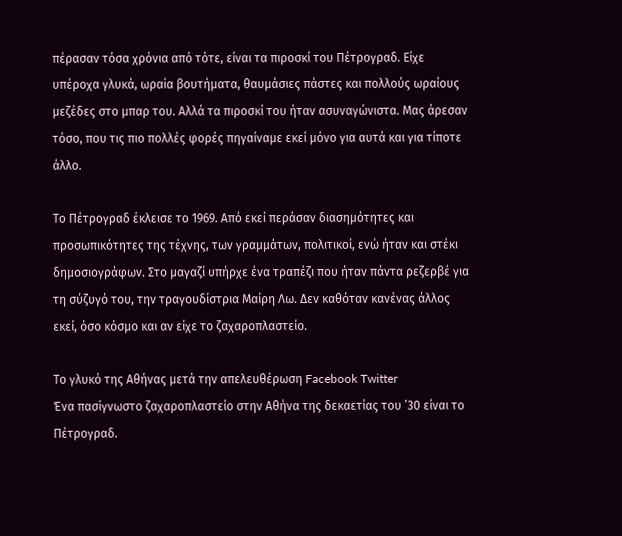πέρασαν τόσα χρόνια από τότε, είναι τα πιροσκί του Πέτρογραδ. Είχε υπέροχα γλυκά, ωραία βουτήματα, θαυμάσιες πάστες και πολλούς ωραίους μεζέδες στο μπαρ του. Αλλά τα πιροσκί του ήταν ασυναγώνιστα. Μας άρεσαν τόσο, που τις πιο πολλές φορές πηγαίναμε εκεί μόνο για αυτά και για τίποτε άλλο.

Το Πέτρογραδ έκλεισε το 1969. Από εκεί περάσαν διασημότητες και προσωπικότητες της τέχνης, των γραμμάτων, πολιτικοί, ενώ ήταν και στέκι δημοσιογράφων. Στο μαγαζί υπήρχε ένα τραπέζι που ήταν πάντα ρεζερβέ για τη σύζυγό του, την τραγουδίστρια Μαίρη Λω. Δεν καθόταν κανένας άλλος εκεί, όσο κόσμο και αν είχε το ζαχαροπλαστείο.

Το γλυκό της Αθήνας μετά την απελευθέρωση Facebook Twitter
Ένα πασίγνωστο ζαχαροπλαστείο στην Αθήνα της δεκαετίας του ’30 είναι το Πέτρογραδ.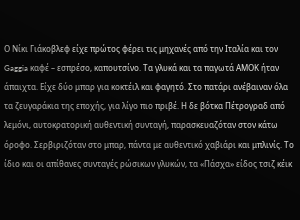Ο Νίκι Γιάκοβλεφ είχε πρώτος φέρει τις μηχανές από την Ιταλία και τον Gaggia καφέ – εσπρέσο, καπουτσίνο. Τα γλυκά και τα παγωτά ΑΜΟΚ ήταν άπαιχτα. Είχε δύο μπαρ για κοκτέιλ και φαγητό. Στο πατάρι ανέβαιναν όλα τα ζευγαράκια της εποχής, για λίγο πιο πριβέ. Η δε βότκα Πέτρογραδ από λεμόνι, αυτοκρατορική αυθεντική συνταγή, παρασκευαζόταν στον κάτω όροφο. Σερβιριζόταν στο μπαρ, πάντα με αυθεντικό χαβιάρι και μπλινίς. Το ίδιο και οι απίθανες συνταγές ρώσικων γλυκών, τα «Πάσχα» είδος τσιζ κέικ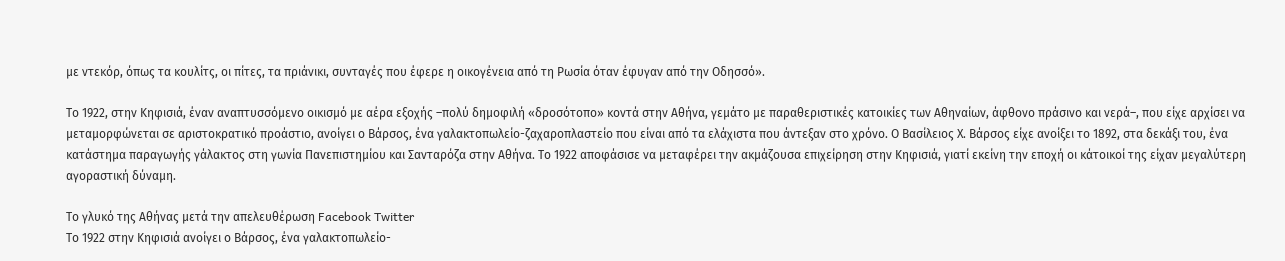με ντεκόρ, όπως τα κουλίτς, οι πίτες, τα πριάνικι, συνταγές που έφερε η οικογένεια από τη Ρωσία όταν έφυγαν από την Οδησσό».

Το 1922, στην Κηφισιά, έναν αναπτυσσόμενο οικισμό με αέρα εξοχής –πολύ δημοφιλή «δροσότοπο» κοντά στην Αθήνα, γεμάτο με παραθεριστικές κατοικίες των Αθηναίων, άφθονο πράσινο και νερά–, που είχε αρχίσει να μεταμορφώνεται σε αριστοκρατικό προάστιο, ανοίγει ο Βάρσος, ένα γαλακτοπωλείο-ζαχαροπλαστείο που είναι από τα ελάχιστα που άντεξαν στο χρόνο. Ο Βασίλειος Χ. Βάρσος είχε ανοίξει το 1892, στα δεκάξι του, ένα κατάστημα παραγωγής γάλακτος στη γωνία Πανεπιστημίου και Σανταρόζα στην Αθήνα. Το 1922 αποφάσισε να μεταφέρει την ακμάζουσα επιχείρηση στην Κηφισιά, γιατί εκείνη την εποχή οι κάτοικοί της είχαν μεγαλύτερη αγοραστική δύναμη.

Το γλυκό της Αθήνας μετά την απελευθέρωση Facebook Twitter
Το 1922 στην Κηφισιά ανοίγει ο Βάρσος, ένα γαλακτοπωλείο-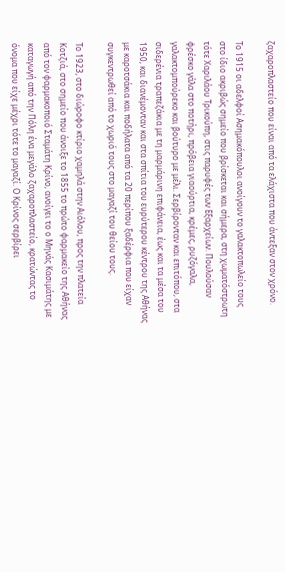ζαχαροπλαστείο που είναι από τα ελάχιστα που άντεξαν στον χρόνο.

Το 1915 οι αδελφοί Ασημακόπουλοι ανοίγουν το γαλακτοπωλείο τους στο ίδιο ακριβώς σημείο που βρίσκεται και σήμερα, στη χωματόστρωτη τότε Χαριλάου Τρικούπη, στις παρυφές των Εξαρχείων. Πουλούσαν φρέσκο γάλα στο ποτήρι, πρόβεια γιαούρτια, κρέμες, ρυζόγαλα, γαλακτομπούρεκο και βούτυρο με μέλι. Σερβίρονταν και επιτόπου, στα σιδερένια τραπεζάκια με τη μαρμάρινη επιφάνεια, έως και τα μέσα του 1950, και διανέμονταν και στα σπίτια του ευρύτερου κέντρου της Αθήνας με καροτσάκια και ποδήλατα από τα 20 περίπου ξαδέρφια που είχαν συγκεντρωθεί από το χωριό τους στο μαγαζί του θείου τους.

Το 1923, στο διώροφο κτίριο χαμηλά στην Αιόλου, προς την πλατεία Κοτζιά, στο σημείο που άνοιξε το 1855 το πρώτο φαρμακείο της Αθήνας από τον φαρμακοποιό Σταμάτη Κρίνο, ανοίγει το ο Μηνάς Κασιμάτης με καταγωγή από την Πόλη ένα μεγάλο ζαχαροπλαστείο, κρατώντας το όνομα που είχε μέχρι τότε το μαγαζί. Ο Κρίνος σερβίρει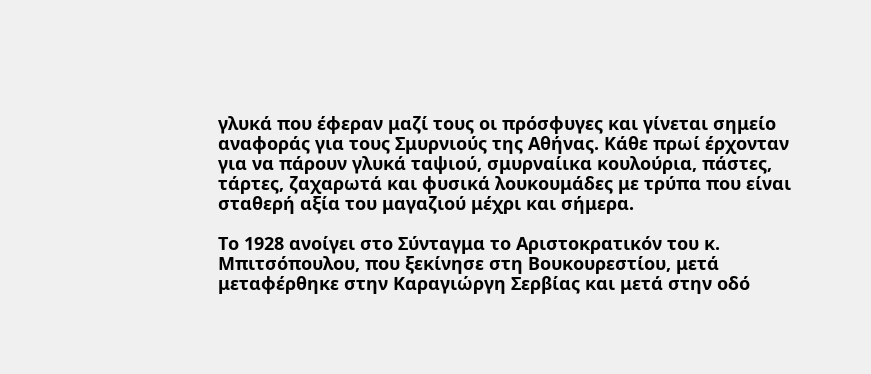γλυκά που έφεραν μαζί τους οι πρόσφυγες και γίνεται σημείο αναφοράς για τους Σμυρνιούς της Αθήνας. Κάθε πρωί έρχονταν για να πάρουν γλυκά ταψιού, σμυρναίικα κουλούρια, πάστες, τάρτες, ζαχαρωτά και φυσικά λουκουμάδες με τρύπα που είναι σταθερή αξία του μαγαζιού μέχρι και σήμερα.

Το 1928 ανοίγει στο Σύνταγμα το Αριστοκρατικόν του κ. Μπιτσόπουλου, που ξεκίνησε στη Βουκουρεστίου, μετά μεταφέρθηκε στην Καραγιώργη Σερβίας και μετά στην οδό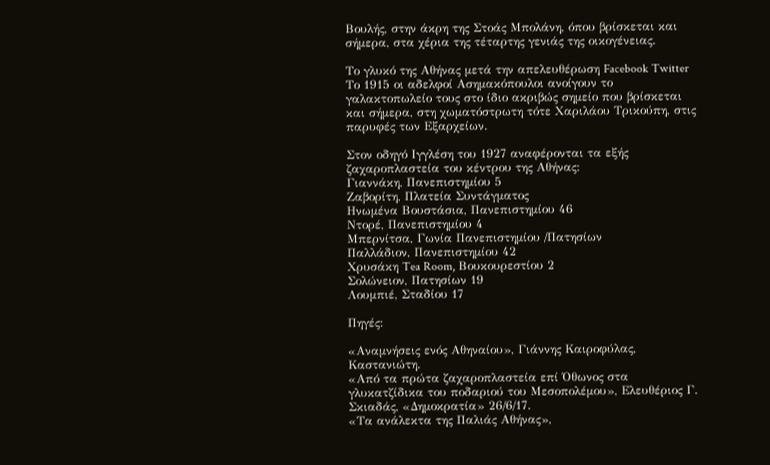Βουλής, στην άκρη της Στοάς Μπολάνη, όπου βρίσκεται και σήμερα, στα χέρια της τέταρτης γενιάς της οικογένειας.

Το γλυκό της Αθήνας μετά την απελευθέρωση Facebook Twitter
Το 1915 οι αδελφοί Ασημακόπουλοι ανοίγουν το γαλακτοπωλείο τους στο ίδιο ακριβώς σημείο που βρίσκεται και σήμερα, στη χωματόστρωτη τότε Χαριλάου Τρικούπη, στις παρυφές των Εξαρχείων.

Στον οδηγό Ιγγλέση του 1927 αναφέρονται τα εξής ζαχαροπλαστεία του κέντρου της Αθήνας:
Γιαννάκη, Πανεπιστημίου 5
Ζαβορίτη, Πλατεία Συντάγματος
Ηνωμένα Βουστάσια, Πανεπιστημίου 46
Ντορέ, Πανεπιστημίου 4
Μπερνίτσα, Γωνία Πανεπιστημίου /Πατησίων
Παλλάδιον, Πανεπιστημίου 42
Χρυσάκη Tea Room, Βουκουρεστίου 2
Σολώνειον, Πατησίων 19
Λουμπιέ, Σταδίου 17

Πηγές:

«Αναμνήσεις ενός Αθηναίου», Γιάννης Καιροφύλας, Καστανιώτη.
«Από τα πρώτα ζαχαροπλαστεία επί Όθωνος στα γλυκατζίδικα του ποδαριού του Μεσοπολέμου», Ελευθέριος Γ. Σκιαδάς, «Δημοκρατία» 26/6/17.
«Τα ανάλεκτα της Παλιάς Αθήνας»,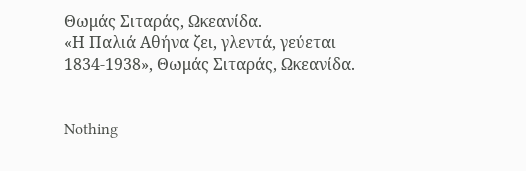Θωμάς Σιταράς, Ωκεανίδα.
«Η Παλιά Αθήνα ζει, γλεντά, γεύεται 1834-1938», Θωμάς Σιταράς, Ωκεανίδα.


Nothing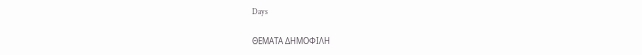Days

ΘΕΜΑΤΑ ΔΗΜΟΦΙΛΗ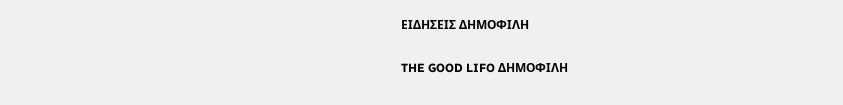ΕΙΔΗΣΕΙΣ ΔΗΜΟΦΙΛΗ

THE GOOD LIFO ΔΗΜΟΦΙΛΗ